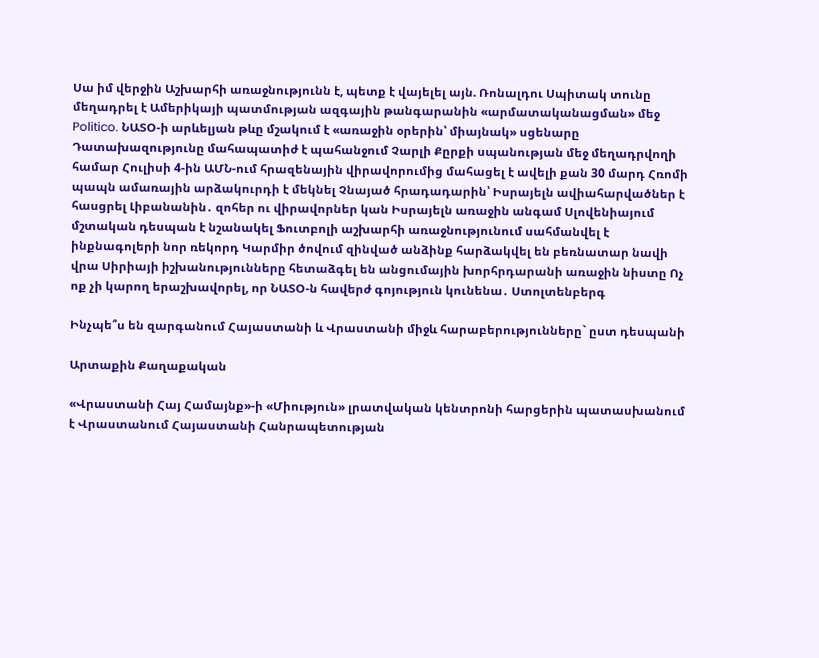Սա իմ վերջին Աշխարհի առաջնությունն է, պետք է վայելել այն. Ռոնալդու Սպիտակ տունը մեղադրել է Ամերիկայի պատմության ազգային թանգարանին «արմատականացման» մեջ Politico. ՆԱՏՕ-ի արևելյան թևը մշակում է «առաջին օրերին՝ միայնակ» սցենարը Դատախազությունը մահապատիժ է պահանջում Չարլի Քըրքի սպանության մեջ մեղադրվողի համար Հուլիսի 4-ին ԱՄՆ-ում հրազենային վիրավորումից մահացել է ավելի քան 30 մարդ Հռոմի պապն ամառային արձակուրդի է մեկնել Չնայած հրադադարին՝ Իսրայելն ավիահարվածներ է հասցրել Լիբանանին․ զոհեր ու վիրավորներ կան Իսրայելն առաջին անգամ Սլովենիայում մշտական դեսպան է նշանակել Ֆուտբոլի աշխարհի առաջնությունում սահմանվել է ինքնագոլերի նոր ռեկորդ Կարմիր ծովում զինված անձինք հարձակվել են բեռնատար նավի վրա Սիրիայի իշխանությունները հետաձգել են անցումային խորհրդարանի առաջին նիստը Ոչ ոք չի կարող երաշխավորել, որ ՆԱՏՕ-ն հավերժ գոյություն կունենա․ Ստոլտենբերգ

Ինչպե՞ս են զարգանում Հայաստանի և Վրաստանի միջև հարաբերությունները` ըստ դեսպանի

Արտաքին Քաղաքական

«Վրաստանի Հայ Համայնք»-ի «Միություն» լրատվական կենտրոնի հարցերին պատասխանում է Վրաստանում Հայաստանի Հանրապետության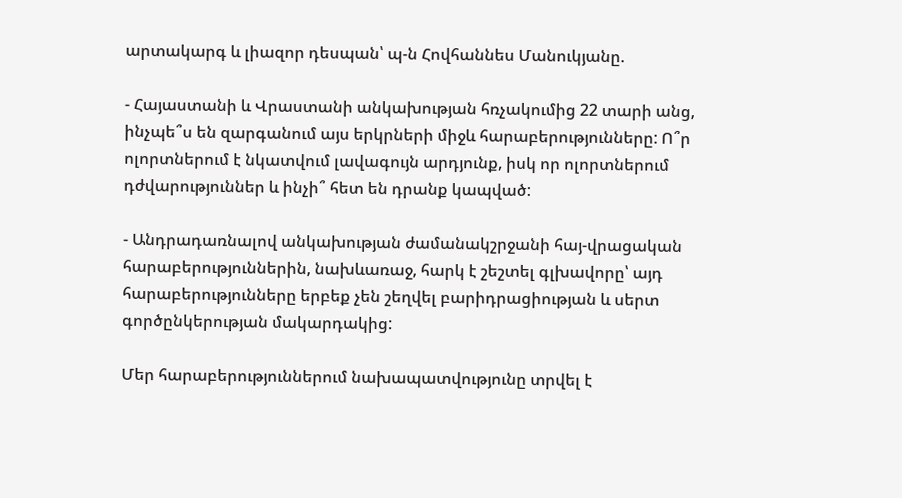արտակարգ և լիազոր դեսպան՝ պ-ն Հովհաննես Մանուկյանը.

- Հայաստանի և Վրաստանի անկախության հռչակումից 22 տարի անց, ինչպե՞ս են զարգանում այս երկրների միջև հարաբերությունները: Ո՞ր ոլորտներում է նկատվում լավագույն արդյունք, իսկ որ ոլորտներում դժվարություններ և ինչի՞ հետ են դրանք կապված:

- Անդրադառնալով անկախության ժամանակշրջանի հայ-վրացական հարաբերություններին, նախևառաջ, հարկ է շեշտել գլխավորը՝ այդ հարաբերությունները երբեք չեն շեղվել բարիդրացիության և սերտ գործընկերության մակարդակից:

Մեր հարաբերություններում նախապատվությունը տրվել է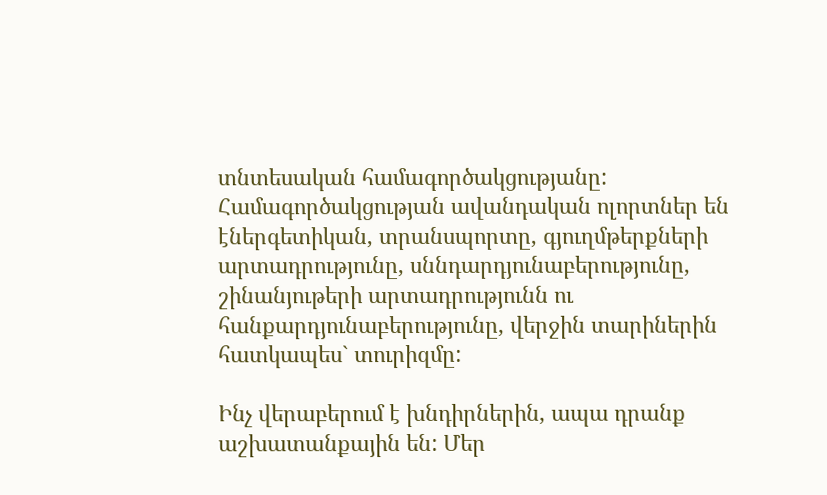տնտեսական համագործակցությանը: Համագործակցության ավանդական ոլորտներ են էներգետիկան, տրանսպորտը, գյուղմթերքների արտադրությունը, սննդարդյունաբերությունը, շինանյութերի արտադրությունն ու հանքարդյունաբերությունը, վերջին տարիներին հատկապես` տուրիզմը:

Ինչ վերաբերում է խնդիրներին, ապա դրանք աշխատանքային են: Մեր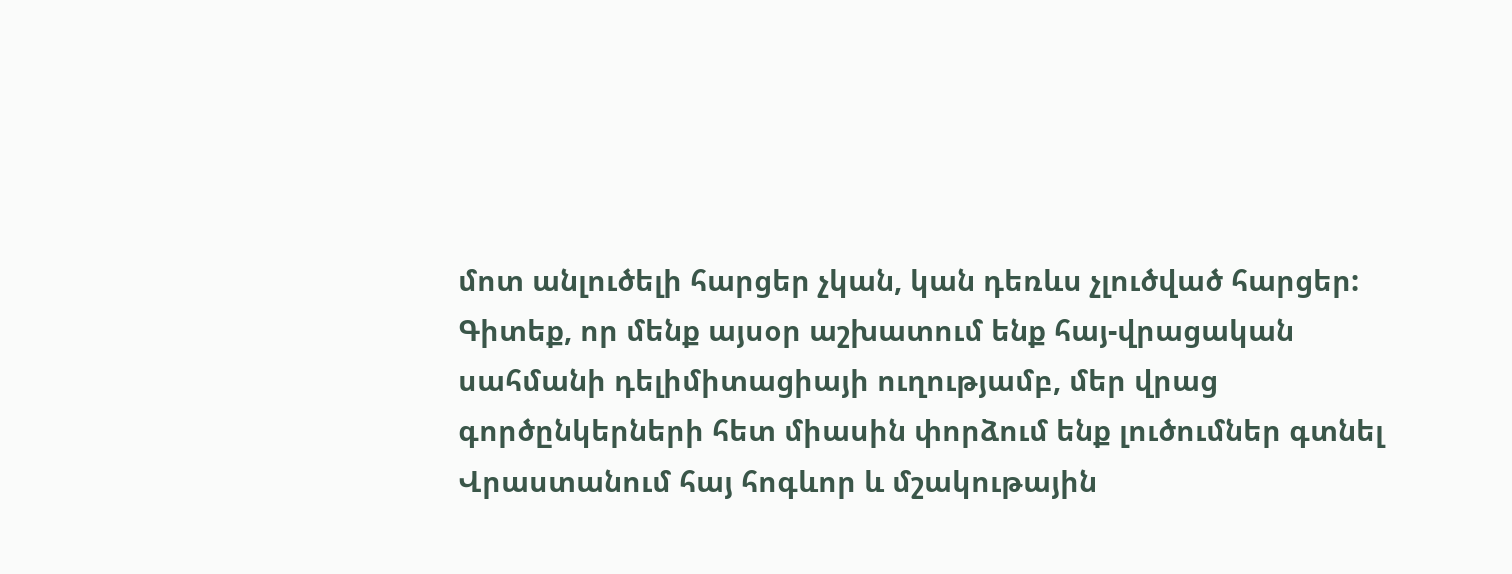մոտ անլուծելի հարցեր չկան, կան դեռևս չլուծված հարցեր: Գիտեք, որ մենք այսօր աշխատում ենք հայ-վրացական սահմանի դելիմիտացիայի ուղությամբ, մեր վրաց գործընկերների հետ միասին փորձում ենք լուծումներ գտնել Վրաստանում հայ հոգևոր և մշակութային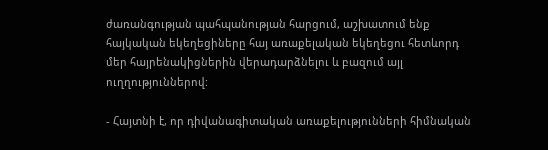ժառանգության պահպանության հարցում, աշխատում ենք հայկական եկեղեցիները հայ առաքելական եկեղեցու հետևորդ մեր հայրենակիցներին վերադարձնելու և բազում այլ ուղղություններով:

- Հայտնի է, որ դիվանագիտական առաքելությունների հիմնական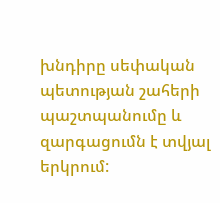խնդիրը սեփական պետության շահերի պաշտպանումը և զարգացումն է տվյալ երկրում: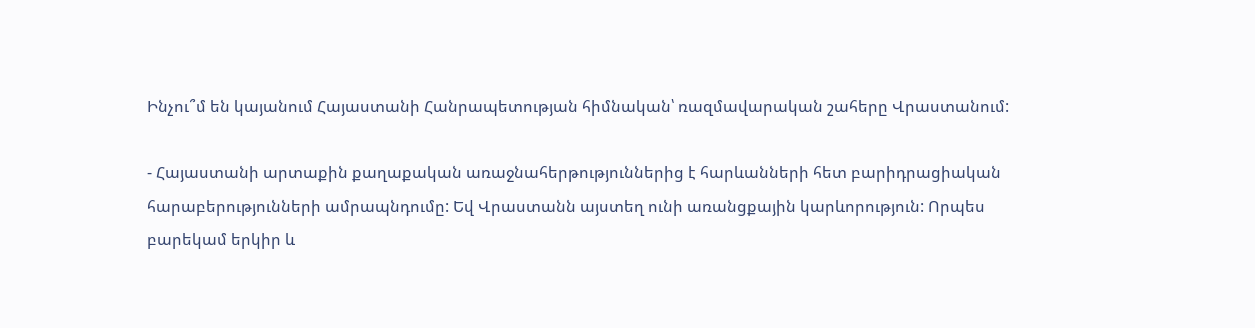Ինչու՞մ են կայանում Հայաստանի Հանրապետության հիմնական՝ ռազմավարական շահերը Վրաստանում:

- Հայաստանի արտաքին քաղաքական առաջնահերթություններից է հարևանների հետ բարիդրացիական հարաբերությունների ամրապնդումը: Եվ Վրաստանն այստեղ ունի առանցքային կարևորություն: Որպես բարեկամ երկիր և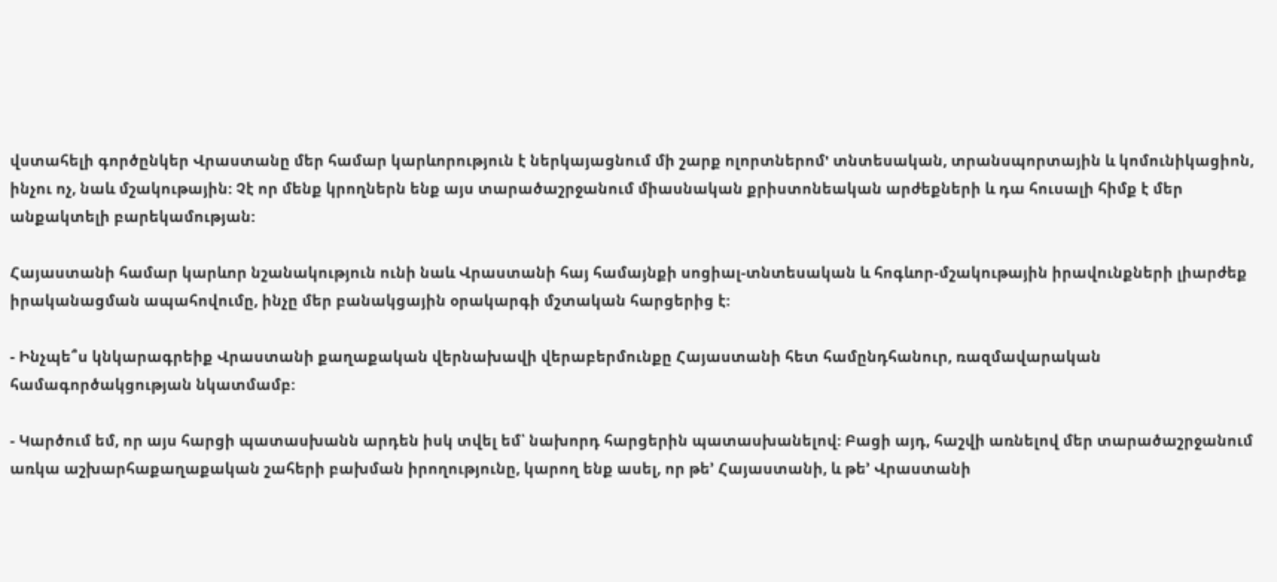վստահելի գործընկեր Վրաստանը մեր համար կարևորություն է ներկայացնում մի շարք ոլորտներոմ' տնտեսական, տրանսպորտային և կոմունիկացիոն, ինչու ոչ, նաև մշակութային: Չէ որ մենք կրողներն ենք այս տարածաշրջանում միասնական քրիստոնեական արժեքների և դա հուսալի հիմք է մեր անքակտելի բարեկամության:

Հայաստանի համար կարևոր նշանակություն ունի նաև Վրաստանի հայ համայնքի սոցիալ-տնտեսական և հոգևոր-մշակութային իրավունքների լիարժեք իրականացման ապահովումը, ինչը մեր բանակցային օրակարգի մշտական հարցերից է:

- Ինչպե՞ս կնկարագրեիք Վրաստանի քաղաքական վերնախավի վերաբերմունքը Հայաստանի հետ համընդհանուր, ռազմավարական համագործակցության նկատմամբ:

- Կարծում եմ, որ այս հարցի պատասխանն արդեն իսկ տվել եմ՝ նախորդ հարցերին պատասխանելով: Բացի այդ, հաշվի առնելով մեր տարածաշրջանում առկա աշխարհաքաղաքական շահերի բախման իրողությունը, կարող ենք ասել, որ թե’ Հայաստանի, և թե’ Վրաստանի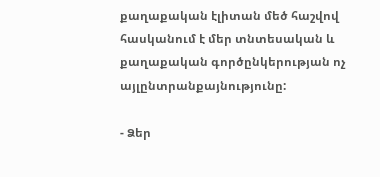քաղաքական էլիտան մեծ հաշվով հասկանում է մեր տնտեսական և քաղաքական գործընկերության ոչ այլընտրանքայնությունը:

- Ձեր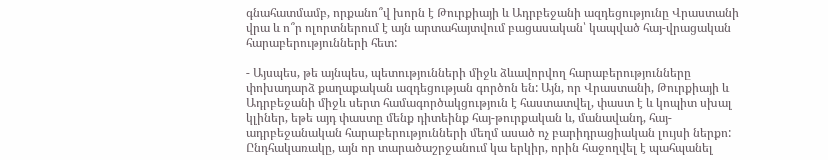գնահատմամբ, որքանո՞վ խորն է Թուրքիայի և Ադրբեջանի ազդեցությունը Վրաստանի վրա և ո՞ր ոլորտներում է այն արտահայտվում բացասական՝ կապված հայ-վրացական հարաբերությունների հետ:

- Այսպես, թե այնպես, պետությունների միջև ձևավորվող հարաբերությունները փոխադարձ քաղաքական ազդեցության գործոն են: Այն, որ Վրաստանի, Թուրքիայի և Ադրբեջանի միջև սերտ համագործակցություն է հաստատվել, փաստ է և կոպիտ սխալ կլիներ, եթե այդ փաստը մենք դիտեինք հայ-թուրքական և, մանավանդ, հայ-ադրբեջանական հարաբերությունների մեղմ ասած ոչ բարիդրացիական լույսի ներքո: Ընդհակառակը, այն որ տարածաշրջանում կա երկիր, որին հաջողվել է պահպանել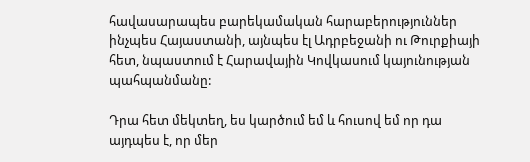հավասարապես բարեկամական հարաբերություններ ինչպես Հայաստանի, այնպես էլ Ադրբեջանի ու Թուրքիայի հետ, նպաստում է Հարավային Կովկասում կայունության պահպանմանը:

Դրա հետ մեկտեղ, ես կարծում եմ և հուսով եմ որ դա այդպես է, որ մեր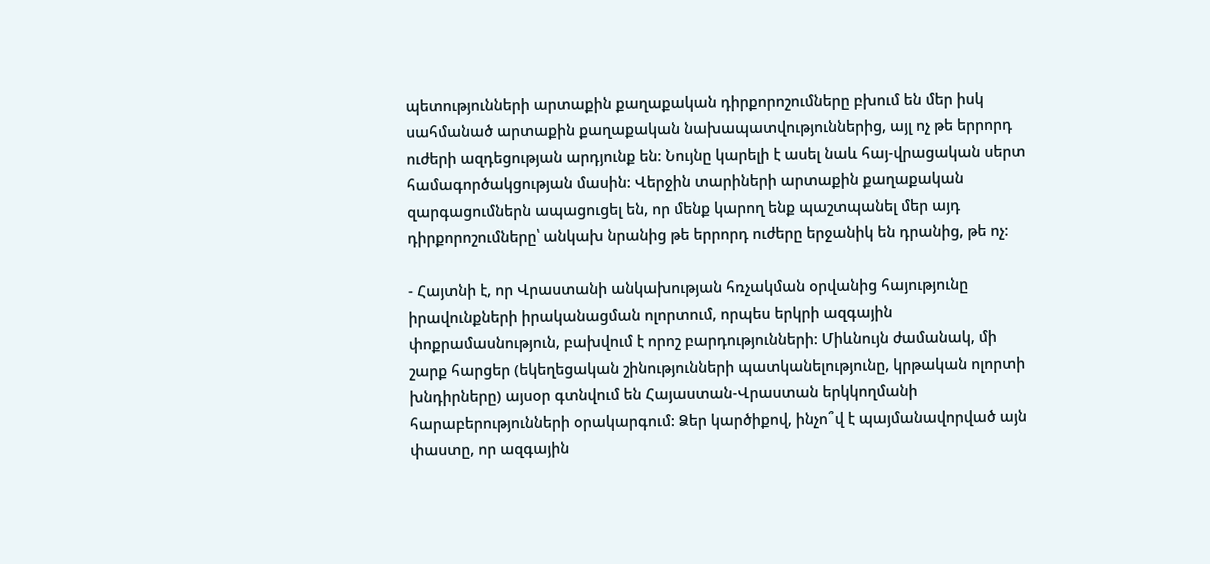պետությունների արտաքին քաղաքական դիրքորոշումները բխում են մեր իսկ սահմանած արտաքին քաղաքական նախապատվություններից, այլ ոչ թե երրորդ ուժերի ազդեցության արդյունք են: Նույնը կարելի է ասել նաև հայ-վրացական սերտ համագործակցության մասին: Վերջին տարիների արտաքին քաղաքական զարգացումներն ապացուցել են, որ մենք կարող ենք պաշտպանել մեր այդ դիրքորոշումները՝ անկախ նրանից թե երրորդ ուժերը երջանիկ են դրանից, թե ոչ:

- Հայտնի է, որ Վրաստանի անկախության հռչակման օրվանից հայությունը իրավունքների իրականացման ոլորտում, որպես երկրի ազգային փոքրամասնություն, բախվում է որոշ բարդությունների: Միևնույն ժամանակ, մի շարք հարցեր (եկեղեցական շինությունների պատկանելությունը, կրթական ոլորտի խնդիրները) այսօր գտնվում են Հայաստան-Վրաստան երկկողմանի հարաբերությունների օրակարգում: Ձեր կարծիքով, ինչո՞վ է պայմանավորված այն փաստը, որ ազգային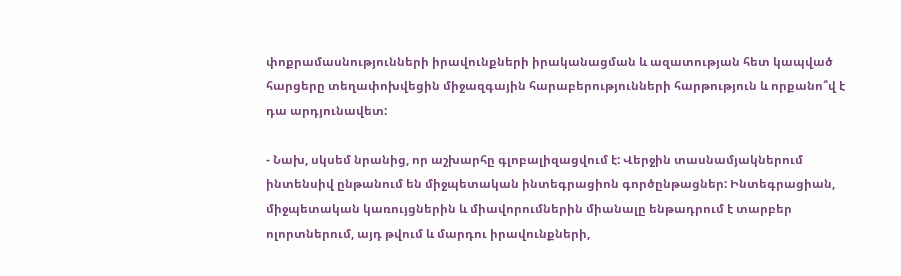փոքրամասնությունների իրավունքների իրականացման և ազատության հետ կապված հարցերը տեղափոխվեցին միջազգային հարաբերությունների հարթություն և որքանո՞վ է դա արդյունավետ:

- Նախ, սկսեմ նրանից, որ աշխարհը գլոբալիզացվում է: Վերջին տասնամյակներում ինտենսիվ ընթանում են միջպետական ինտեգրացիոն գործընթացներ: Ինտեգրացիան, միջպետական կառույցներին և միավորումներին միանալը ենթադրում է տարբեր ոլորտներում, այդ թվում և մարդու իրավունքների,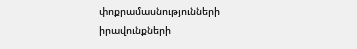փոքրամասնությունների իրավունքների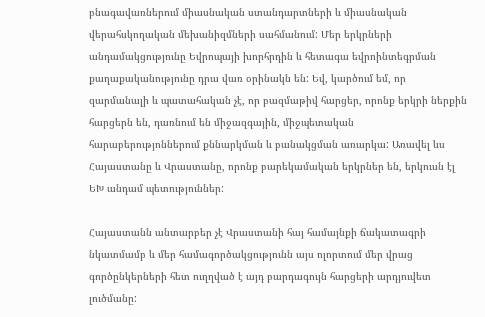բնագավառներում միասնական ստանդարտների և միասնական վերահսկողական մեխանիզմների սահմանում: Մեր երկրների անդամակցությունը Եվրոպայի խորհրդին և հետագա եվրոինտեգրման քաղաքականությունը դրա վառ օրինակն են: Եվ, կարծում եմ, որ զարմանալի և պատահական չէ, որ բազմաթիվ հարցեր, որոնք երկրի ներքին հարցերն են, դառնում են միջազգային, միջպետական հարաբերությոններում քննարկման և բանակցման առարկա: Առավել ևս Հայաստանը և Վրաստանը, որոնք բարեկամական երկրներ են, երկուսն էլ ԵԽ անդամ պետություններ:

Հայաստանն անտարբեր չէ Վրաստանի հայ համայնքի ճակատագրի նկատմամբ և մեր համագործակցությունն այս ոլորտում մեր վրաց գործընկերների հետ ուղղված է այդ բարդագույն հարցերի արդյուվետ լուծմանը: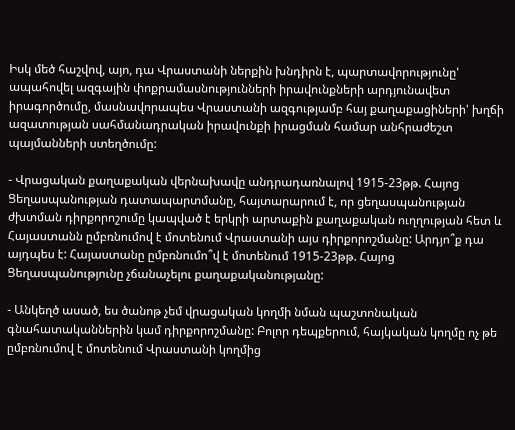Իսկ մեծ հաշվով, այո, դա Վրաստանի ներքին խնդիրն է, պարտավորությունը' ապահովել ազգային փոքրամասնությունների իրավունքների արդյունավետ իրագործումը, մասնավորապես Վրաստանի ազգությամբ հայ քաղաքացիների' խղճի ազատության սահմանադրական իրավունքի իրացման համար անհրաժեշտ պայմանների ստեղծումը:

- Վրացական քաղաքական վերնախավը անդրադառնալով 1915-23թթ. Հայոց Ցեղասպանության դատապարտմանը, հայտարարում է, որ ցեղասպանության ժխտման դիրքորոշումը կապված է երկրի արտաքին քաղաքական ուղղության հետ և Հայաստանն ըմբռնումով է մոտենում Վրաստանի այս դիրքորոշմանը: Արդյո՞ք դա այդպես է: Հայաստանը ըմբռնումո՞վ է մոտենում 1915-23թթ. Հայոց Ցեղասպանությունը չճանաչելու քաղաքականությանը:

- Անկեղծ ասած, ես ծանոթ չեմ վրացական կողմի նման պաշտոնական գնահատականներին կամ դիրքորոշմանը: Բոլոր դեպքերում, հայկական կողմը ոչ թե ըմբռնումով է մոտենում Վրաստանի կողմից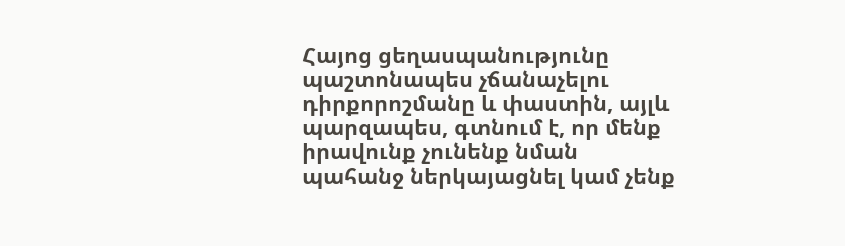Հայոց ցեղասպանությունը պաշտոնապես չճանաչելու դիրքորոշմանը և փաստին, այլև պարզապես, գտնում է, որ մենք իրավունք չունենք նման պահանջ ներկայացնել կամ չենք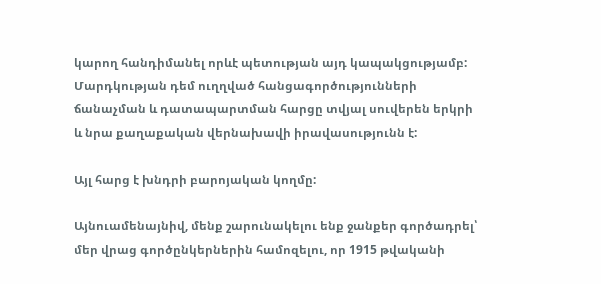կարող հանդիմանել որևէ պետության այդ կապակցությամբ: Մարդկության դեմ ուղղված հանցագործությունների ճանաչման և դատապարտման հարցը տվյալ սուվերեն երկրի և նրա քաղաքական վերնախավի իրավասությունն է:

Այլ հարց է խնդրի բարոյական կողմը:

Այնուամենայնիվ, մենք շարունակելու ենք ջանքեր գործադրել՝ մեր վրաց գործընկերներին համոզելու, որ 1915 թվականի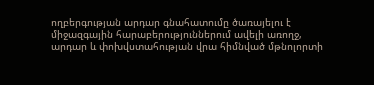ողբերգության արդար գնահատումը ծառայելու է միջազգային հարաբերություններում ավելի առողջ, արդար և փոխվստահության վրա հիմնված մթնոլորտի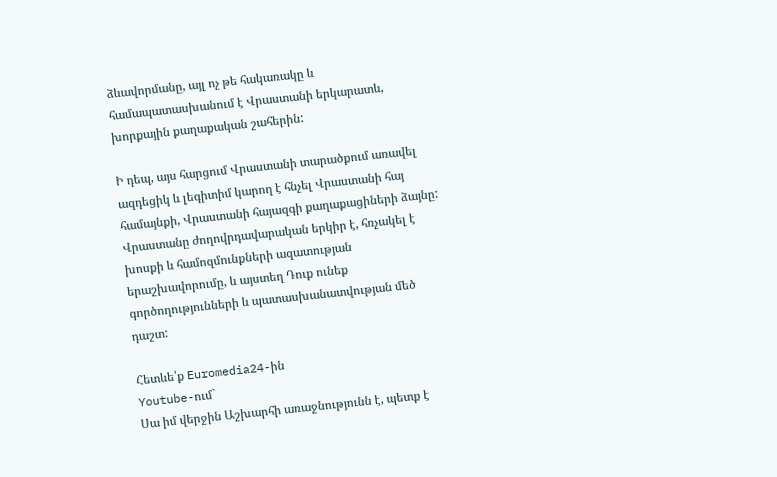ձևավորմանը, այլ ոչ թե հակառակը և համապատասխանում է Վրաստանի երկարատև, խորքային քաղաքական շահերին:

Ի դեպ, այս հարցում Վրաստանի տարածքում առավել ազդեցիկ և լեգիտիմ կարող է հնչել Վրաստանի հայ համայնքի, Վրաստանի հայազգի քաղաքացիների ձայնը: Վրաստանը ժողովրդավարական երկիր է, հռչակել է խոսքի և համոզմունքների ազատության երաշխավորումը, և այստեղ Դուք ունեք գործողությունների և պատասխանատվության մեծ դաշտ:

Հետևե՛ք Euromedia24-ին
Youtube-ում`
Սա իմ վերջին Աշխարհի առաջնությունն է, պետք է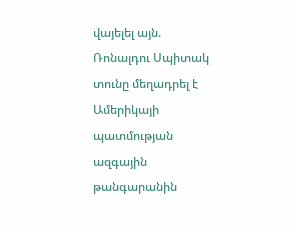վայելել այն. Ռոնալդու Սպիտակ տունը մեղադրել է Ամերիկայի պատմության ազգային թանգարանին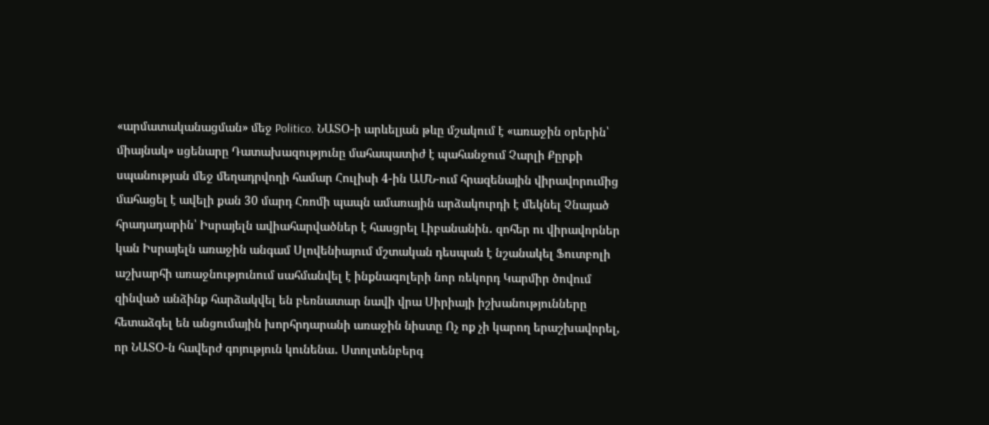«արմատականացման» մեջ Politico. ՆԱՏՕ-ի արևելյան թևը մշակում է «առաջին օրերին՝ միայնակ» սցենարը Դատախազությունը մահապատիժ է պահանջում Չարլի Քըրքի սպանության մեջ մեղադրվողի համար Հուլիսի 4-ին ԱՄՆ-ում հրազենային վիրավորումից մահացել է ավելի քան 30 մարդ Հռոմի պապն ամառային արձակուրդի է մեկնել Չնայած հրադադարին՝ Իսրայելն ավիահարվածներ է հասցրել Լիբանանին․ զոհեր ու վիրավորներ կան Իսրայելն առաջին անգամ Սլովենիայում մշտական դեսպան է նշանակել Ֆուտբոլի աշխարհի առաջնությունում սահմանվել է ինքնագոլերի նոր ռեկորդ Կարմիր ծովում զինված անձինք հարձակվել են բեռնատար նավի վրա Սիրիայի իշխանությունները հետաձգել են անցումային խորհրդարանի առաջին նիստը Ոչ ոք չի կարող երաշխավորել, որ ՆԱՏՕ-ն հավերժ գոյություն կունենա․ Ստոլտենբերգ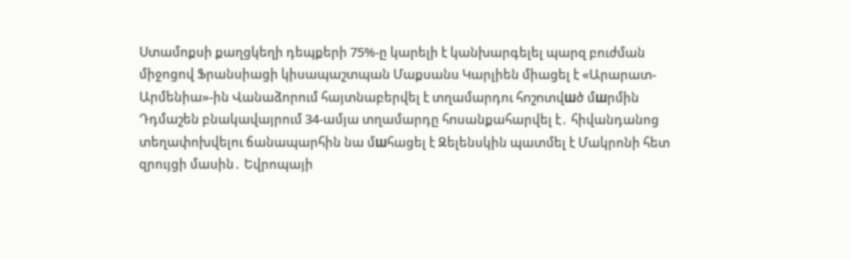Ստամոքսի քաղցկեղի դեպքերի 75%-ը կարելի է կանխարգելել պարզ բուժման միջոցով Ֆրանսիացի կիսապաշտպան Մաքսանս Կարլիեն միացել է «Արարատ-Արմենիա»-ին Վանաձորում հայտնաբերվել է տղամարդու հnշnտվшծ մшրմին Դդմաշեն բնակավայրում 34-ամյա տղամարդը հnսանքահարվել է․ հիվանդանոց տեղափոխվելու ճանապարհին նա մшհացել է Զելենսկին պատմել է Մակրոնի հետ զրույցի մասին․ Եվրոպայի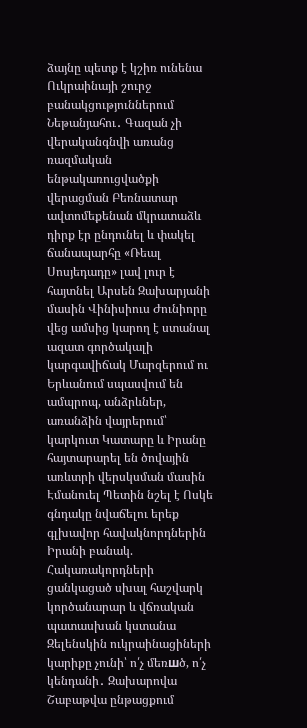ձայնը պետք է կշիռ ունենա Ուկրաինայի շուրջ բանակցություններում Նեթանյահու․ Գազան չի վերականգնվի առանց ռազմական ենթակառուցվածքի վերացման Բեռնատար ավտոմեքենան մկրատաձև դիրք էր ընդունել և փակել ճանապարհը «Ռեալ Սոսյեդադը» լավ լուր է հայտնել Արսեն Զախարյանի մասին Վինիսիուս Ժունիորը վեց ամսից կարող է ստանալ ազատ գործակալի կարգավիճակ Մարզերում ու Երևանում սպասվում են ամպրոպ, անձրևներ, առանձին վայրերում՝ կարկուտ Կատարը և Իրանը հայտարարել են ծովային առևտրի վերսկսման մասին Էմանուել Պետին նշել է Ոսկե գնդակը նվաճելու երեք գլխավոր հավակնորդներին Իրանի բանակ. Հակառակորդների ցանկացած սխալ հաշվարկ կործանարար և վճռական պատասխան կստանա Զելենսկին ուկրաինացիների կարիքը չունի՝ ո՛չ մեռшծ, ո՛չ կենդանի․ Զախարովա Շաբաթվա ընթացքում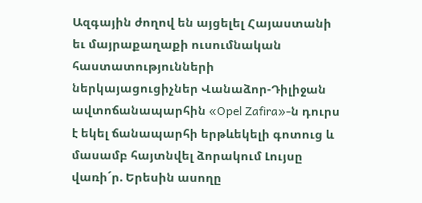Ազգային ժողով են այցելել Հայաստանի եւ մայրաքաղաքի ուսումնական հաստատությունների ներկայացուցիչներ Վանաձոր-Դիլիջան ավտոճանապարհին «Opel Zafira»-ն դուրս է եկել ճանապարհի երթևեկելի գոտուց և մասամբ հայտնվել ձորակում Լույսը վառի´ր. Երեսին ասողը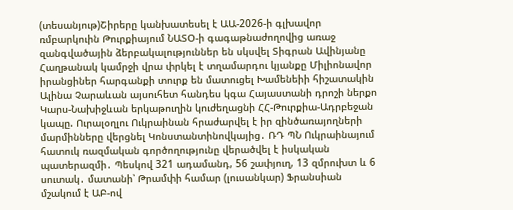(տեսանյութ)Շիրերը կանխատեսել է ԱԱ-2026-ի գլխավոր ռմբարկուին Թուրքիայում ՆԱՏՕ-ի գագաթնաժողովից առաջ զանգվածային ձերբակալություններ են սկսվել Տիգրան Ավինյանը Հաղթանակ կամրջի վրա փրկել է տղամարդու կյանքը Միլիոնավոր իրանցիներ հարգանքի տուրք են մատուցել Խամենեիի հիշատակին Ալինա Չարաևան այսուհետ հանդես կգա Հայաստանի դրոշի ներքո Կարս-Նախիջևան երկաթուղին կուժեղացնի ՀՀ-Թուրքիա-Ադրբեջան կապը. Ուրալօղլու Ուկրաինան հրաժարվել է իր զինծառայողների մարմինները վերցնել Կոնստանտինովկայից․ ՌԴ ՊՆ Ուկրաինայում հատուկ ռազմական գործողությունը վերածվել է իսկական պատերազմի․ Պեսկով 321 ադամանդ, 56 շափյուղ, 13 զմրուխտ և 6 սուտակ․ մատանի՝ Թրամփի համար (լուսանկար) Ֆրանսիան մշակում է ԱԲ-ով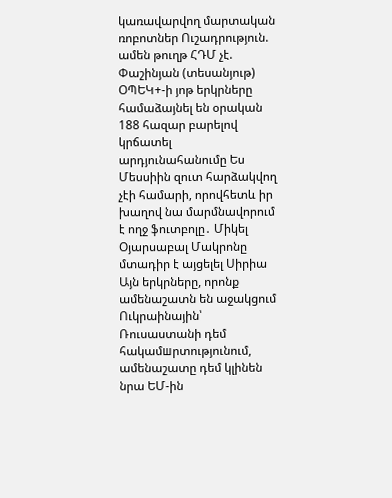կառավարվող մարտական ռոբոտներ Ուշադրություն. ամեն թուղթ ՀԴՄ չէ. Փաշինյան (տեսանյութ) ՕՊԵԿ+-ի յոթ երկրները համաձայնել են օրական 188 հազար բարելով կրճատել արդյունահանումը Ես Մեսսիին զուտ հարձակվող չէի համարի, որովհետև իր խաղով նա մարմնավորում է ողջ ֆուտբոլը․ Միկել Օյարսաբալ Մակրոնը մտադիր է այցելել Սիրիա Այն երկրները, որոնք ամենաշատն են աջակցում Ուկրաինային՝ Ռուսաստանի դեմ հակամшրտությունում, ամենաշատը դեմ կլինեն նրա ԵՄ-ին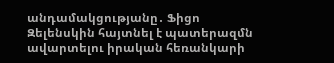անդամակցությանը․ Ֆիցո Զելենսկին հայտնել է պատերազմն ավարտելու իրական հեռանկարի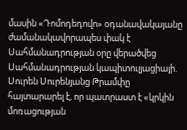մասին «Դոմոդեդովո» օդանավակայանը ժամանակավորապես փակ է Սահմանադրության օրը վերածվեց Սահմանադրության կապիտուլյացիայի. Սուրեն Սուրենյանց Թրամփը հայտարարել է, որ պատրաստ է «կրկին մոռացության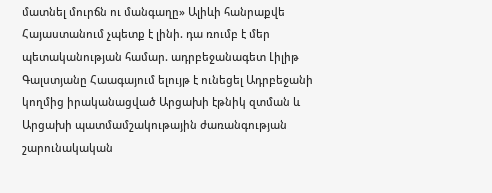մատնել մուրճն ու մանգաղը» Ալիևի հանրաքվե Հայաստանում չպետք է լինի. դա ռումբ է մեր պետականության համար. ադրբեջանագետ Լիլիթ Գալստյանը Հաագայում ելույթ է ունեցել Ադրբեջանի կողմից իրականացված Արցախի էթնիկ զտման և Արցախի պատմամշակութային ժառանգության շարունակական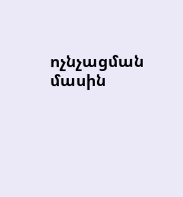ոչնչացման մասին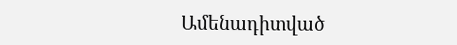Ամենադիտված